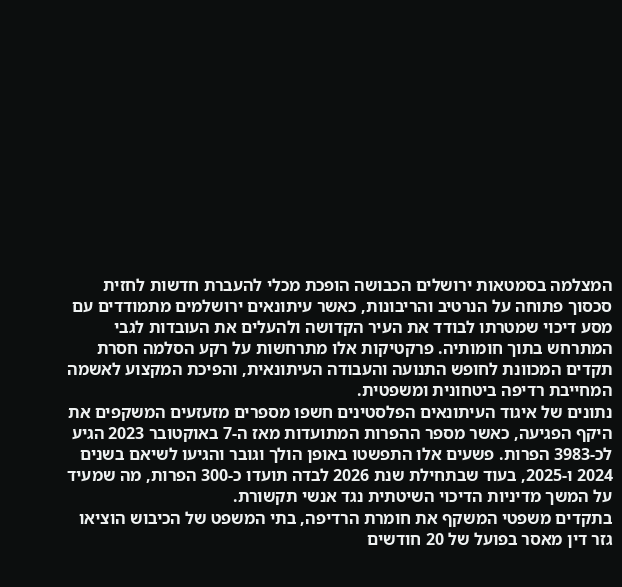המצלמה בסמטאות ירושלים הכבושה הופכת מכלי להעברת חדשות לחזית סכסוך פתוחה על הנרטיב והריבונות, כאשר עיתונאים ירושלמים מתמודדים עם מסע דיכוי שמטרתו לבודד את העיר הקדושה ולהעלים את העובדות לגבי המתרחש בתוך חומותיה. פרקטיקות אלו מתרחשות על רקע הסלמה חסרת תקדים המכוונת לחופש התנועה והעבודה העיתונאית, והפיכת המקצוע לאשמה המחייבת רדיפה ביטחונית ומשפטית.
נתונים של איגוד העיתונאים הפלסטינים חשפו מספרים מזעזעים המשקפים את היקף הפגיעה, כאשר מספר ההפרות המתועדות מאז ה-7 באוקטובר 2023 הגיע לכ-3983 הפרות. פשעים אלו התפשטו באופן הולך וגובר והגיעו לשיאם בשנים 2024 ו-2025, בעוד שבתחילת שנת 2026 לבדה תועדו כ-300 הפרות, מה שמעיד על המשך מדיניות הדיכוי השיטתית נגד אנשי תקשורת.
בתקדים משפטי המשקף את חומרת הרדיפה, בתי המשפט של הכיבוש הוציאו גזר דין מאסר בפועל של 20 חודשים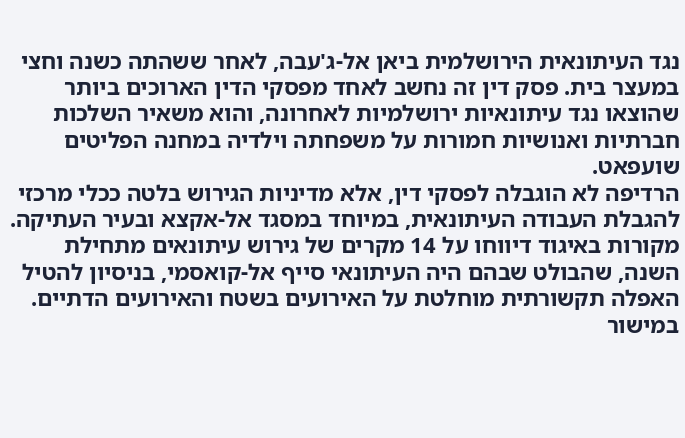נגד העיתונאית הירושלמית ביאן אל-ג'עבה, לאחר ששהתה כשנה וחצי במעצר בית. פסק דין זה נחשב לאחד מפסקי הדין הארוכים ביותר שהוצאו נגד עיתונאיות ירושלמיות לאחרונה, והוא משאיר השלכות חברתיות ואנושיות חמורות על משפחתה וילדיה במחנה הפליטים שועפאט.
הרדיפה לא הוגבלה לפסקי דין, אלא מדיניות הגירוש בלטה ככלי מרכזי להגבלת העבודה העיתונאית, במיוחד במסגד אל-אקצא ובעיר העתיקה. מקורות באיגוד דיווחו על 14 מקרים של גירוש עיתונאים מתחילת השנה, שהבולט שבהם היה העיתונאי סייף אל-קואסמי, בניסיון להטיל האפלה תקשורתית מוחלטת על האירועים בשטח והאירועים הדתיים.
במישור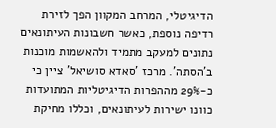הדיגיטלי, המרחב המקוון הפך לזירת רדיפה נוספת, כאשר חשבונות העיתונאים נתונים למעקב מתמיד ולהאשמות מוכנות ב'הסתה'. מרכז 'סאדא סושיאל' ציין כי כ-29% מההפרות הדיגיטליות המתועדות כוונו ישירות לעיתונאים, וכללו מחיקת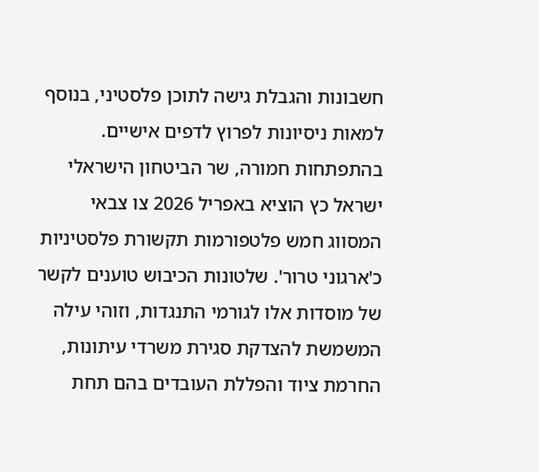חשבונות והגבלת גישה לתוכן פלסטיני, בנוסף למאות ניסיונות לפרוץ לדפים אישיים.
בהתפתחות חמורה, שר הביטחון הישראלי ישראל כץ הוציא באפריל 2026 צו צבאי המסווג חמש פלטפורמות תקשורת פלסטיניות כ'ארגוני טרור'. שלטונות הכיבוש טוענים לקשר של מוסדות אלו לגורמי התנגדות, וזוהי עילה המשמשת להצדקת סגירת משרדי עיתונות, החרמת ציוד והפללת העובדים בהם תחת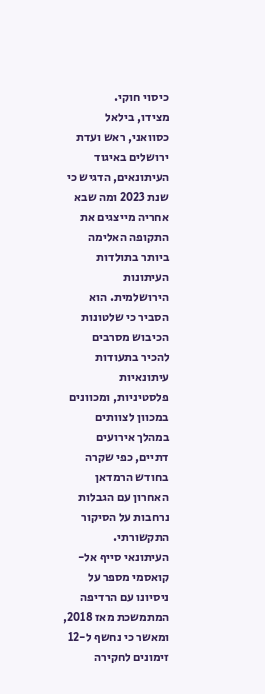כיסוי חוקי.
מצידו, בילאל כסוואני, ראש ועדת ירושלים באיגוד העיתונאים, הדגיש כי שנת 2023 ומה שבא אחריה מייצגים את התקופה האלימה ביותר בתולדות העיתונות הירושלמית. הוא הסביר כי שלטונות הכיבוש מסרבים להכיר בתעודות עיתונאיות פלסטיניות, ומכוונים במכוון לצוותים במהלך אירועים דתיים, כפי שקרה בחודש הרמדאן האחרון עם הגבלות נרחבות על הסיקור התקשורתי.
העיתונאי סייף אל-קואסמי מספר על ניסיונו עם הרדיפה המתמשכת מאז 2018, ומאשר כי נחשף ל-12 זימונים לחקירה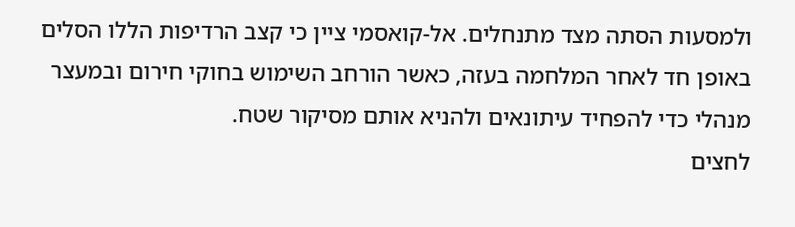ולמסעות הסתה מצד מתנחלים. אל-קואסמי ציין כי קצב הרדיפות הללו הסלים באופן חד לאחר המלחמה בעזה, כאשר הורחב השימוש בחוקי חירום ובמעצר מנהלי כדי להפחיד עיתונאים ולהניא אותם מסיקור שטח.
לחצים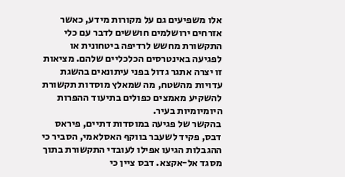אלו משפיעים גם על מקורות מידע, כאשר אזרחים ירושלמים חוששים לדבר עם כלי התקשורת מחשש לרדיפה ביטחונית או לפגיעה באינטרסים הכלכליים שלהם. מציאות זו יצרה אתגר גדול בפני עיתונאים בהשגת עדויות מהשטח, מה שמאלץ מוסדות תקשורת להשקיע מאמצים כפולים בתיעוד ההפרות היומיומיות בעיר.
בהקשר של פגיעה במוסדות דתיים, פיראס דבס, פקיד לשעבר בווקף האסלאמי, הסביר כי ההגבלות הגיעו אפילו לעובדי התקשורת בתוך מסגד אל-אקצא. דבס ציין כי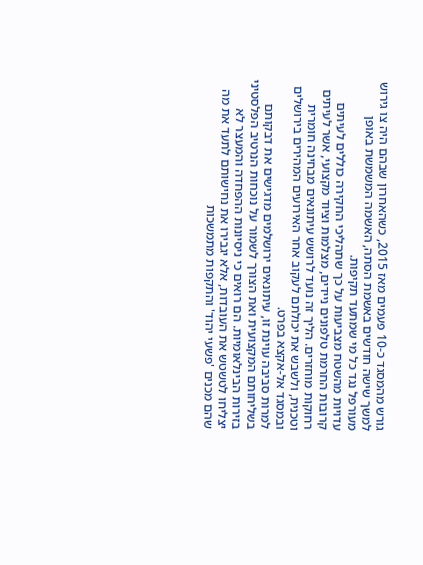גורש מהמסגד כ-10 פעמים מאז 2015, כשהאחרון שבהם היה צו גירוש למשך שישה חודשים באשמת הסתה, האשמה המשמשת באופן מעורפל נגד כל מי שמתעד תקיפות.
עדויות מהשטח מצביעות על כך שתהליכי החקירה כוללים לעיתים קרובות החרמת טלפונים ניידים, מצלמות וציוד מקצועי, אשר לעיתים רחוקות מוחזרים. הליך זה נועד לרושש עיתונאים מבחינה חומרית וטכנית, ולשבש את יכולתם לעקוב אחר האירועים המהירים בירושלים ובמסגד אל-אקצא בפרט.
למרות סביבה עוינת זו, עיתונאים ירושלמים מדגישים את דבקותם בשליחותם המקצועית ואת הצורך לשמור על נוכחות הנרטיב הפלסטיני בזירות הבינלאומיות. הם רואים כי ניסיונות ההפחדה והמעצר לא יצליחו לטשטש את העובדות, אלא יגבירו את נחישותם לתעד את מה שהם מכנים 'פשעי יהוד' והתקפות מתמשכות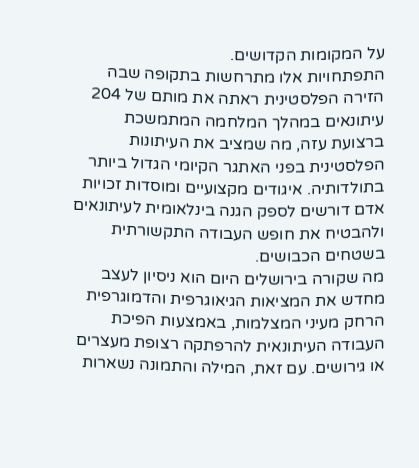על המקומות הקדושים.
התפתחויות אלו מתרחשות בתקופה שבה הזירה הפלסטינית ראתה את מותם של 204 עיתונאים במהלך המלחמה המתמשכת ברצועת עזה, מה שמציב את העיתונות הפלסטינית בפני האתגר הקיומי הגדול ביותר בתולדותיה. איגודים מקצועיים ומוסדות זכויות אדם דורשים לספק הגנה בינלאומית לעיתונאים ולהבטיח את חופש העבודה התקשורתית בשטחים הכבושים.
מה שקורה בירושלים היום הוא ניסיון לעצב מחדש את המציאות הגיאוגרפית והדמוגרפית הרחק מעיני המצלמות, באמצעות הפיכת העבודה העיתונאית להרפתקה רצופת מעצרים או גירושים. עם זאת, המילה והתמונה נשארות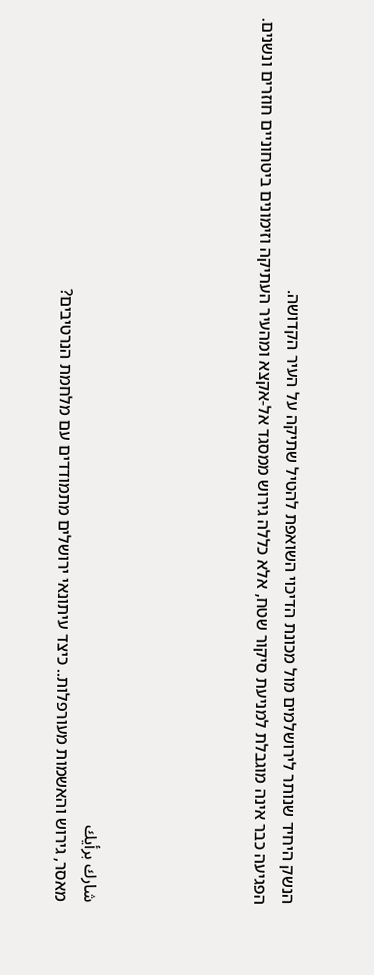הנשק היחיד שנותר לירושלמים מול מכונת הדיכוי השואפת להטיל שתיקה על העיר הקדושה.
הפגיעה כבר אינה מוגבלת למניעת סיקור שטח, אלא כללה גירוש ממסגד אל-אקצא ומהעיר העתיקה וזימונים ביטחוניים חוזרים ונשנים.





شارك برأيك
מאסר, גירוש והאשמות מעורפלות.. כיצד עיתונאי ירושלים מתמודדים עם מלחמת הנרטיבים?